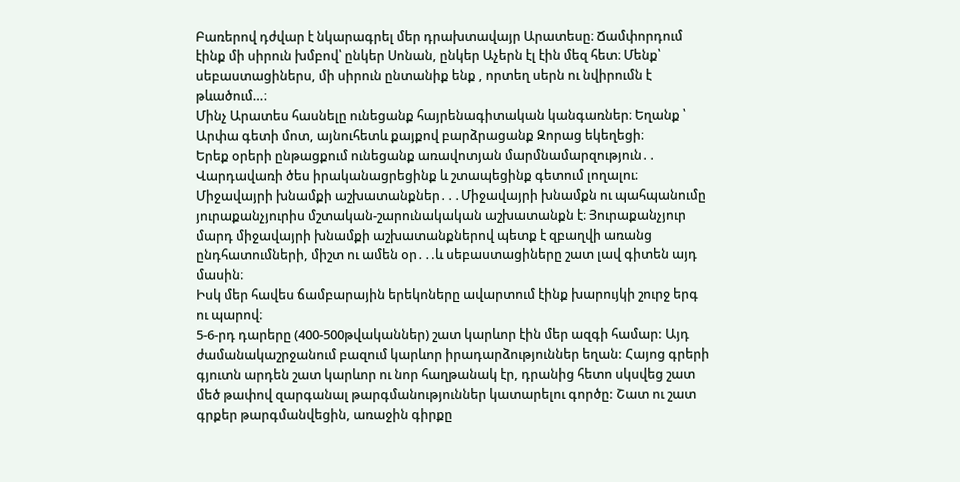Բառերով դժվար է նկարագրել մեր դրախտավայր Արատեսը։ Ճամփորդում էինք մի սիրուն խմբով՝ ընկեր Սոնան, ընկեր Աչերն էլ էին մեզ հետ։ Մենք՝ սեբաստացիներս, մի սիրուն ընտանիք ենք , որտեղ սերն ու նվիրումն է թևածում…։
Մինչ Արատես հասնելը ունեցանք հայրենագիտական կանգառներ։ Եղանք ՝ Արփա գետի մոտ, այնուհետև քայքով բարձրացանք Զորաց եկեղեցի։
Երեք օրերի ընթացքում ունեցանք առավոտյան մարմնամարզություն․․
Վարդավառի ծես իրականացրեցինք և շտապեցինք գետում լողալու։
Միջավայրի խնամքի աշխատանքներ․․․Միջավայրի խնամքն ու պահպանումը յուրաքանչյուրիս մշտական-շարունակական աշխատանքն է։ Յուրաքանչյուր մարդ միջավայրի խնամքի աշխատանքներով պետք է զբաղվի առանց ընդհատումների, միշտ ու ամեն օր․․.և սեբաստացիները շատ լավ գիտեն այդ մասին։
Իսկ մեր հավես ճամբարային երեկոները ավարտում էինք խարույկի շուրջ երգ ու պարով։
5-6-րդ դարերը (400-500թվականներ) շատ կարևոր էին մեր ազգի համար: Այդ ժամանակաշրջանում բազում կարևոր իրադարձություններ եղան: Հայոց գրերի գյուտն արդեն շատ կարևոր ու նոր հաղթանակ էր, դրանից հետո սկսվեց շատ մեծ թափով զարգանալ թարգմանություններ կատարելու գործը: Շատ ու շատ գրքեր թարգմանվեցին, առաջին գիրքը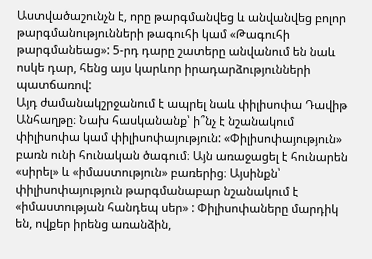Աստվածաշունչն է, որը թարգմանվեց և անվանվեց բոլոր թարգմանությունների թագուհի կամ «Թագուհի թարգմանեաց»: 5-րդ դարը շատերը անվանում են նաև ոսկե դար, հենց այս կարևոր իրադարձությունների պատճառով:
Այդ ժամանակշրջանում է ապրել նաև փիլիսոփա Դավիթ Անհաղթը։ Նախ հասկանանք՝ ի՞նչ է նշանակում փիլիսոփա կամ փիլիսոփայություն: «Փիլիսոփայություն» բառն ունի հունական ծագում։ Այն առաջացել է հունարեն «սիրել» և «իմաստություն» բառերից։ Այսինքն՝ փիլիսոփայություն թարգմանաբար նշանակում է «իմաստության հանդեպ սեր» : Փիլիսոփաները մարդիկ են, ովքեր իրենց առանձին,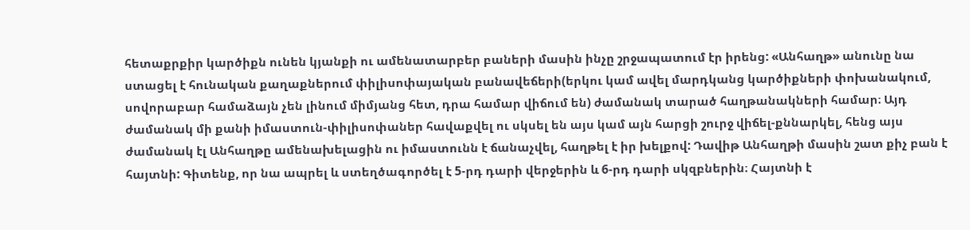հետաքրքիր կարծիքն ունեն կյանքի ու ամենատարբեր բաների մասին ինչը շրջապատում էր իրենց: «Անհաղթ» անունը նա ստացել է հունական քաղաքներում փիլիսոփայական բանավեճերի(երկու կամ ավել մարդկանց կարծիքների փոխանակում, սովորաբար համաձայն չեն լինում միմյանց հետ, դրա համար վիճում են) ժամանակ տարած հաղթանակների համար։ Այդ ժամանակ մի քանի իմաստուն-փիլիսոփաներ հավաքվել ու սկսել են այս կամ այն հարցի շուրջ վիճել-քննարկել, հենց այս ժամանակ էլ Անհաղթը ամենախելացին ու իմաստունն է ճանաչվել, հաղթել է իր խելքով: Դավիթ Անհաղթի մասին շատ քիչ բան է հայտնի: Գիտենք, որ նա ապրել և ստեղծագործել է 5-րդ դարի վերջերին և 6-րդ դարի սկզբներին։ Հայտնի է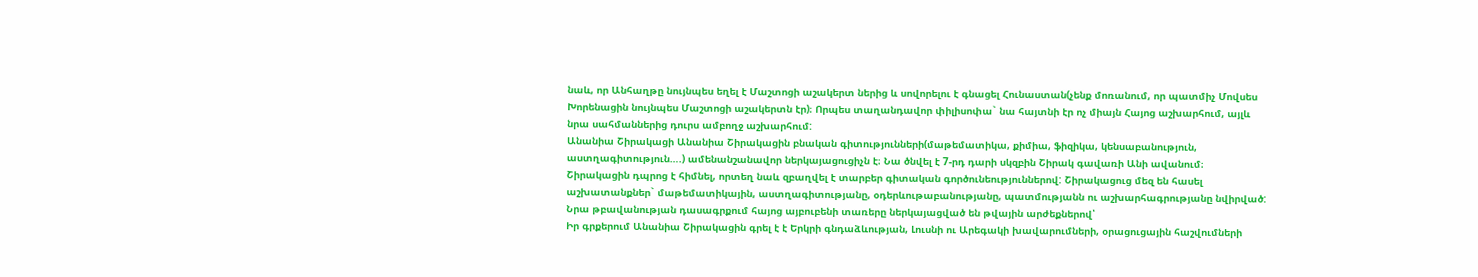նաև, որ Անհաղթը նույնպես եղել է Մաշտոցի աշակերտ ներից և սովորելու է գնացել Հունաստան(չենք մոռանում, որ պատմիչ Մովսես Խորենացին նույնպես Մաշտոցի աշակերտն էր)։ Որպես տաղանդավոր փիլիսոփա` նա հայտնի էր ոչ միայն Հայոց աշխարհում, այլև նրա սահմաններից դուրս ամբողջ աշխարհում:
Անանիա Շիրակացի Անանիա Շիրակացին բնական գիտությունների(մաթեմատիկա, քիմիա, ֆիզիկա, կենսաբանություն, աստղագիտություն….) ամենանշանավոր ներկայացուցիչն է։ Նա ծնվել է 7-րդ դարի սկզբին Շիրակ գավառի Անի ավանում։ Շիրակացին դպրոց է հիմնել, որտեղ նաև զբաղվել է տարբեր գիտական գործունեություններով: Շիրակացուց մեզ են հասել աշխատանքներ` մաթեմատիկային, աստղագիտությանը, օդերևութաբանությանը, պատմությանն ու աշխարհագրությանը նվիրված: Նրա թբավանության դասագրքում հայոց այբուբենի տառերը ներկայացված են թվային արժեքներով՝
Իր գրքերում Անանիա Շիրակացին գրել է է Երկրի գնդաձևության, Լուսնի ու Արեգակի խավարումների, օրացուցային հաշվումների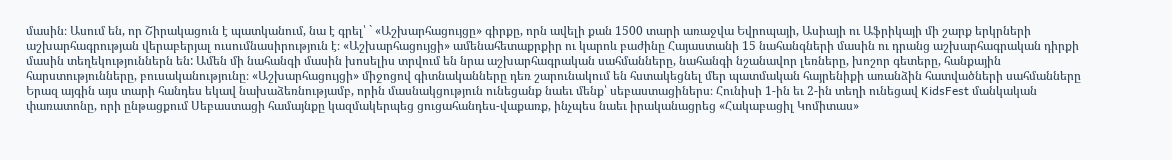մասին։ Ասում են, որ Շիրակացուն է պատկանում, նա է գրել՝ ` «Աշխարհացույցը» գիրքը, որն ավելի քան 1500 տարի առաջվա Եվրոպայի, Ասիայի ու Աֆրիկայի մի շարք երկրների աշխարհագրության վերաբերյալ ուսումնասիրություն է։ «Աշխարհացույցի» ամենահետաքրքիր ու կարոև բաժինը Հայաստանի 15 նահանգների մասին ու դրանց աշխարհագրական դիրքի մասին տեղեկություններն են: Ամեն մի նահանգի մասին խոսելիս տրվում են նրա աշխարհագրական սահմանները, նահանգի նշանավոր լեռները, խոշոր գետերը, հանքային հարստությունները, բուսականությունը։ «Աշխարհացույցի» միջոցով գիտնականները դեռ շարունակում են հստակեցնել մեր պատմական հայրենիքի առանձին հատվածների սահմանները
Երազ այգին այս տարի հանդես եկավ նախաձեռնությամբ, որին մասնակցություն ունեցանք նաեւ մենք՝ սեբաստացիներս։ Հունիսի 1-ին եւ 2-ին տեղի ունեցավ KidsFest մանկական փառատոնը, որի ընթացքում Սեբաստացի համայնքը կազմակերպեց ցուցահանդես-վաքառք, ինչպես նաեւ իրականացրեց «Հակաբացիլ Կոմիտաս»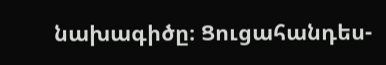նախագիծը։ Ցուցահանդես-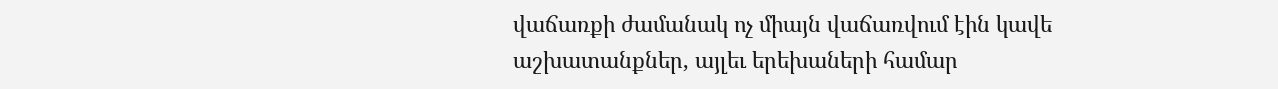վաճառքի ժամանակ ոչ միայն վաճառվում էին կավե աշխատանքներ, այլեւ երեխաների համար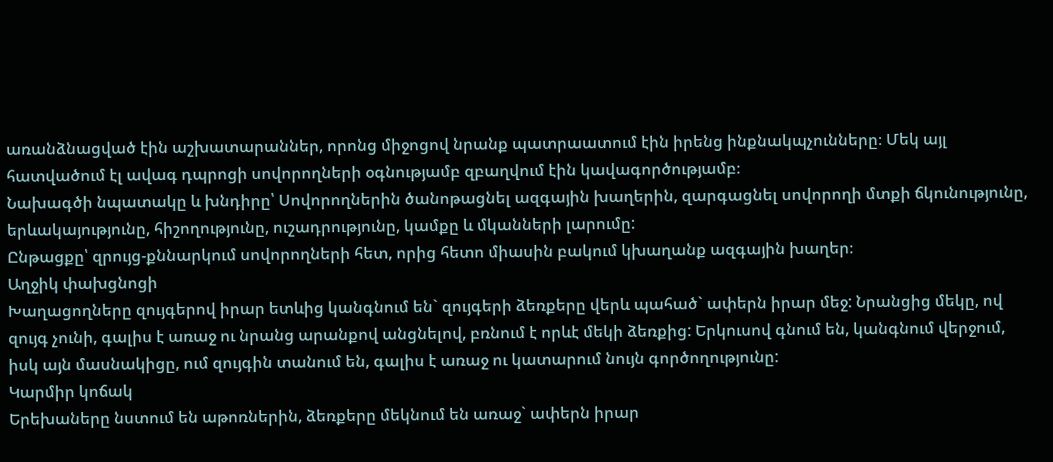առանձնացված էին աշխատարաններ, որոնց միջոցով նրանք պատրաատում էին իրենց ինքնակպչունները։ Մեկ այլ հատվածում էլ ավագ դպրոցի սովորողների օգնությամբ զբաղվում էին կավագործությամբ։
Նախագծի նպատակը և խնդիրը՝ Սովորողներին ծանոթացնել ազգային խաղերին, զարգացնել սովորողի մտքի ճկունությունը, երևակայությունը, հիշողությունը, ուշադրությունը, կամքը և մկանների լարումը:
Ընթացքը՝ զրույց-քննարկում սովորողների հետ, որից հետո միասին բակում կխաղանք ազգային խաղեր։
Աղջիկ փախցնոցի
Խաղացողները զույգերով իրար ետևից կանգնում են` զույգերի ձեռքերը վերև պահած` ափերն իրար մեջ: Նրանցից մեկը, ով զույգ չունի, գալիս է առաջ ու նրանց արանքով անցնելով, բռնում է որևէ մեկի ձեռքից: Երկուսով գնում են, կանգնում վերջում, իսկ այն մասնակիցը, ում զույգին տանում են, գալիս է առաջ ու կատարում նույն գործողությունը:
Կարմիր կոճակ
Երեխաները նստում են աթոռներին, ձեռքերը մեկնում են առաջ` ափերն իրար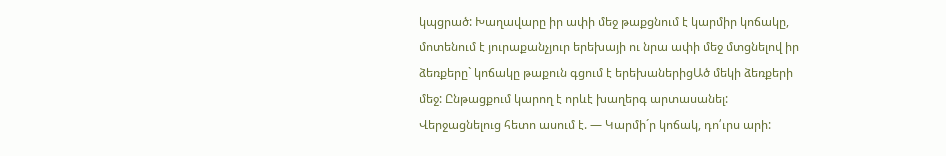կպցրած: Խաղավարը իր ափի մեջ թաքցնում է կարմիր կոճակը, մոտենում է յուրաքանչյուր երեխայի ու նրա ափի մեջ մտցնելով իր ձեռքերը` կոճակը թաքուն գցում է երեխաներիցԱծ մեկի ձեռքերի մեջ: Ընթացքում կարող է որևէ խաղերգ արտասանել: Վերջացնելուց հետո ասում է. — Կարմի´ր կոճակ, դո՛ւրս արի: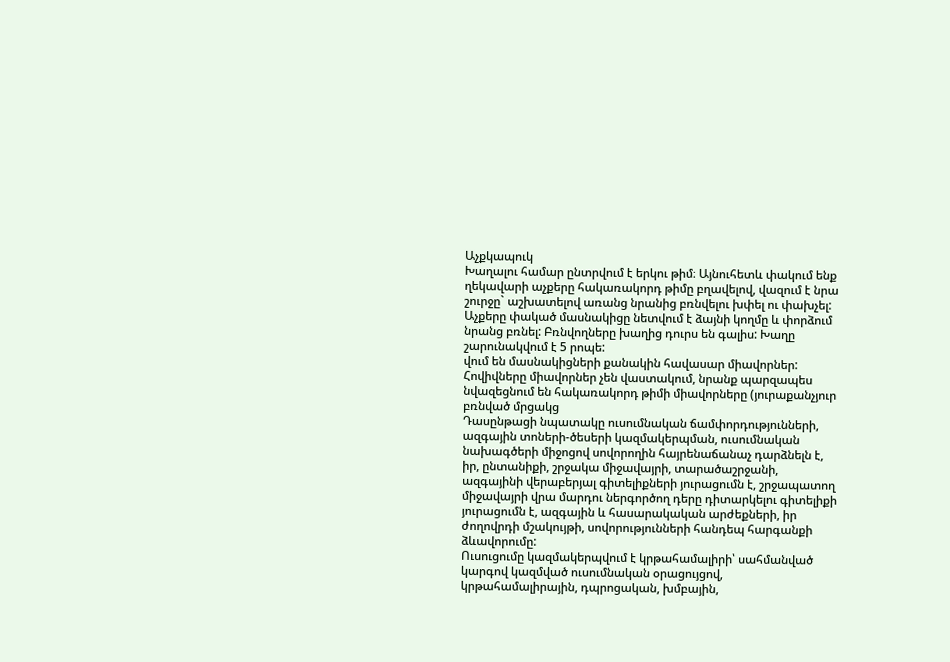Աչքկապուկ
Խաղալու համար ընտրվում է երկու թիմ։ Այնուհետև փակում ենք ղեկավարի աչքերը հակառակորդ թիմը բղավելով, վազում է նրա շուրջը` աշխատելով առանց նրանից բռնվելու խփել ու փախչել: Աչքերը փակած մասնակիցը նետվում է ձայնի կողմը և փորձում նրանց բռնել: Բռնվողները խաղից դուրս են գալիս: Խաղը շարունակվում է 5 րոպե:
վում են մասնակիցների քանակին հավասար միավորներ: Հովիվները միավորներ չեն վաստակում, նրանք պարզապես նվազեցնում են հակառակորդ թիմի միավորները (յուրաքանչյուր բռնված մրցակց
Դասընթացի նպատակը ուսումնական ճամփորդությունների, ազգային տոների-ծեսերի կազմակերպման, ուսումնական նախագծերի միջոցով սովորողին հայրենաճանաչ դարձնելն է, իր, ընտանիքի, շրջակա միջավայրի, տարածաշրջանի, ազգայինի վերաբերյալ գիտելիքների յուրացումն է, շրջապատող միջավայրի վրա մարդու ներգործող դերը դիտարկելու գիտելիքի յուրացումն է, ազգային և հասարակական արժեքների, իր ժողովրդի մշակույթի, սովորությունների հանդեպ հարգանքի ձևավորումը:
Ուսուցումը կազմակերպվում է կրթահամալիրի՝ սահմանված կարգով կազմված ուսումնական օրացույցով, կրթահամալիրային, դպրոցական, խմբային,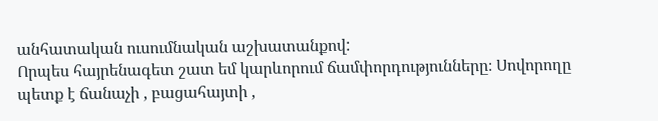անհատական ուսումնական աշխատանքով:
Որպես հայրենագետ շատ եմ կարևորում ճամփորդությունները։ Սովորողը պետք է ճանաչի , բացահայտի ,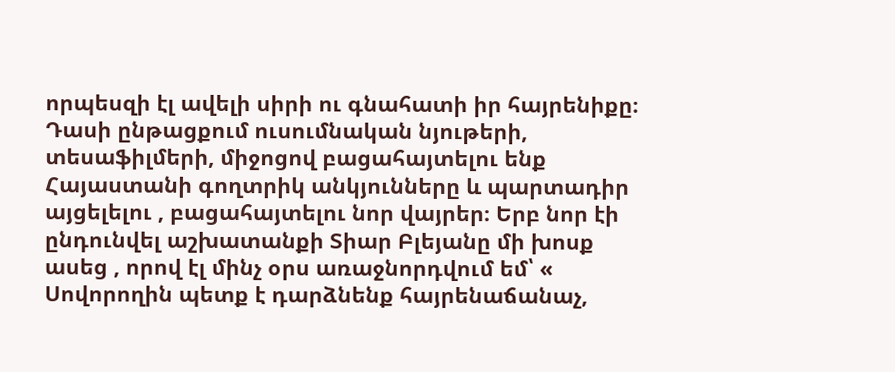որպեսզի էլ ավելի սիրի ու գնահատի իր հայրենիքը։ Դասի ընթացքում ուսումնական նյութերի, տեսաֆիլմերի, միջոցով բացահայտելու ենք Հայաստանի գողտրիկ անկյունները և պարտադիր այցելելու , բացահայտելու նոր վայրեր։ Երբ նոր էի ընդունվել աշխատանքի Տիար Բլեյանը մի խոսք ասեց , որով էլ մինչ օրս առաջնորդվում եմ՝ « Սովորողին պետք է դարձնենք հայրենաճանաչ,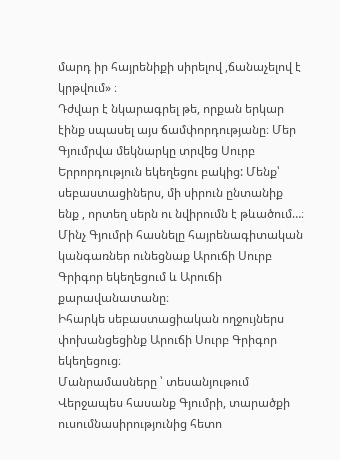մարդ իր հայրենիքի սիրելով ,ճանաչելով է կրթվում» ։
Դժվար է նկարագրել թե, որքան երկար էինք սպասել այս ճամփորդությանը։ Մեր Գյումրվա մեկնարկը տրվեց Սուրբ Երրորդություն եկեղեցու բակից: Մենք՝ սեբաստացիներս, մի սիրուն ընտանիք ենք , որտեղ սերն ու նվիրումն է թևածում…։
Մինչ Գյումրի հասնելը հայրենագիտական կանգառներ ունեցնաք Արուճի Սուրբ Գրիգոր եկեղեցում և Արուճի քարավանատանը։
Իհարկե սեբաստացիական ողջույներս փոխանցեցինք Արուճի Սուրբ Գրիգոր եկեղեցուց։
Մանրամասները ՝ տեսանյութում
Վերջապես հասանք Գյումրի, տարածքի ուսումնասիրությունից հետո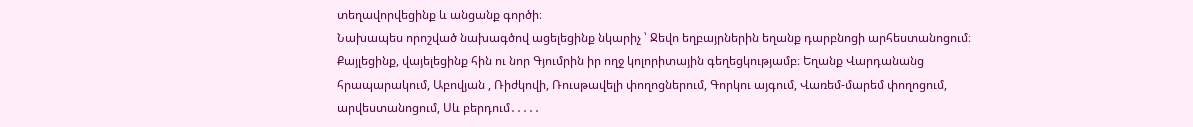տեղավորվեցինք և անցանք գործի։
Նախապես որոշված նախագծով ացելեցինք նկարիչ ՝ Ջեվո եղբայրներին եղանք դարբնոցի արհեստանոցում։ Քայլեցինք, վայելեցինք հին ու նոր Գյումրին իր ողջ կոլորիտային գեղեցկությամբ։ Եղանք Վարդանանց հրապարակում, Աբովյան , Ռիժկովի, Ռուսթավելի փողոցներում, Գորկու այգում, Վառեմ-մարեմ փողոցում, արվեստանոցում, Սև բերդում․․․․․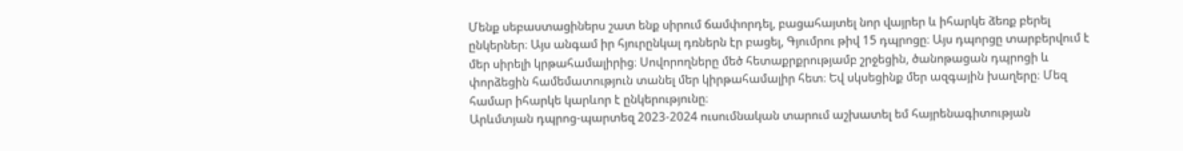Մենք սեբաստացիներս շատ ենք սիրում ճամփորդել, բացահայտել նոր վայրեր և իհարկե ձեռք բերել ընկերներ։ Այս անգամ իր հյուրընկալ դռներն էր բացել, Գյումրու թիվ 15 դպրոցը։ Այս դպորցը տարբերվում է մեր սիրելի կրթահամալիրից։ Սովորողները մեծ հետաքրքրությամբ շրջեցին, ծանոթացան դպրոցի և փորձեցին համեմատություն տանել մեր կիրթահամալիր հետ։ Եվ սկսեցինք մեր ազգային խաղերը։ Մեզ համար իհարկե կարևոր է ընկերությունը։
Արևմտյան դպրոց-պարտեզ 2023-2024 ուսումնական տարում աշխատել եմ հայրենագիտության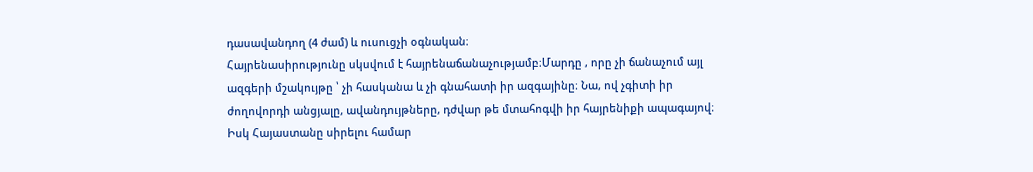դասավանդող (4 ժամ) և ուսուցչի օգնական։
Հայրենասիրությունը սկսվում է հայրենաճանաչությամբ։Մարդը , որը չի ճանաչում այլ ազգերի մշակույթը ՝ չի հասկանա և չի գնահատի իր ազգայինը։ Նա, ով չգիտի իր ժողովորդի անցյալը, ավանդույթները, դժվար թե մտահոգվի իր հայրենիքի ապագայով։ Իսկ Հայաստանը սիրելու համար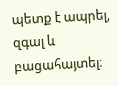պետք է ապրել, զգալ և բացահայտել։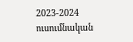2023-2024 ուսումնական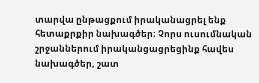տարվա ընթացքում իրականացրել ենք հետաքրքիր նախագծեր։ Չորս ուսումնական շրջաններում իրականցացրեցինք հավես նախագծեր, շատ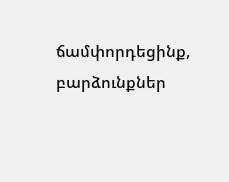ճամփորդեցինք, բարձունքներ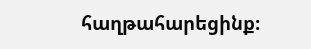հաղթահարեցինք։